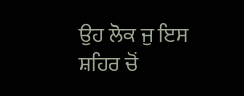ਉਹ ਲੋਕ ਜੁ ਇਸ ਸ਼ਹਿਰ ਚੋਂ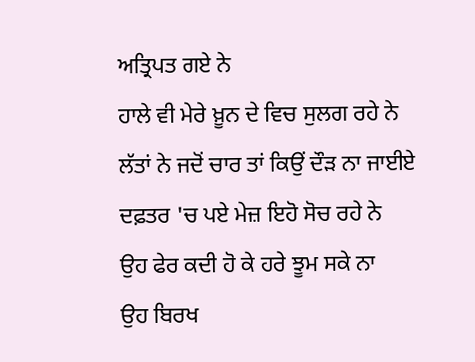ਅਤ੍ਰਿਪਤ ਗਏ ਨੇ
ਹਾਲੇ ਵੀ ਮੇਰੇ ਖ਼ੂਨ ਦੇ ਵਿਚ ਸੁਲਗ ਰਹੇ ਨੇ
ਲੱਤਾਂ ਨੇ ਜਦੋਂ ਚਾਰ ਤਾਂ ਕਿਉਂ ਦੌੜ ਨਾ ਜਾਈਏ
ਦਫ਼ਤਰ 'ਚ ਪਏ ਮੇਜ਼ ਇਹੋ ਸੋਚ ਰਹੇ ਨੇ
ਉਹ ਫੇਰ ਕਦੀ ਹੋ ਕੇ ਹਰੇ ਝੂਮ ਸਕੇ ਨਾ
ਉਹ ਬਿਰਖ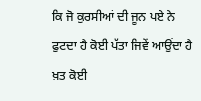ਕਿ ਜੋ ਕੁਰਸੀਆਂ ਦੀ ਜੂਨ ਪਏ ਨੇ
ਫੁਟਦਾ ਹੈ ਕੋਈ ਪੱਤਾ ਜਿਵੇਂ ਆਉਂਦਾ ਹੈ ਖ਼ਤ ਕੋਈ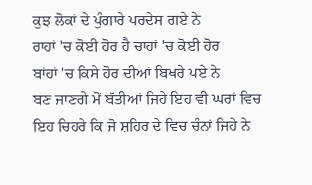ਕੁਝ ਲੋਕਾਂ ਦੇ ਪੁੰਗਾਰੇ ਪਰਦੇਸ ਗਏ ਨੇ
ਰਾਹਾਂ 'ਚ ਕੋਈ ਹੋਰ ਹੈ ਚਾਹਾਂ 'ਚ ਕੋਈ ਹੋਰ
ਬਾਂਹਾਂ 'ਚ ਕਿਸੇ ਹੋਰ ਦੀਆਂ ਬਿਖਰੇ ਪਏ ਨੇ
ਬਣ ਜਾਣਗੇ ਮੋਂ ਬੱਤੀਆਂ ਜਿਹੇ ਇਹ ਵੀ ਘਰਾਂ ਵਿਚ
ਇਹ ਚਿਹਰੇ ਕਿ ਜੋ ਸ਼ਹਿਰ ਦੇ ਵਿਚ ਚੰਨਾਂ ਜਿਹੇ ਨੇ